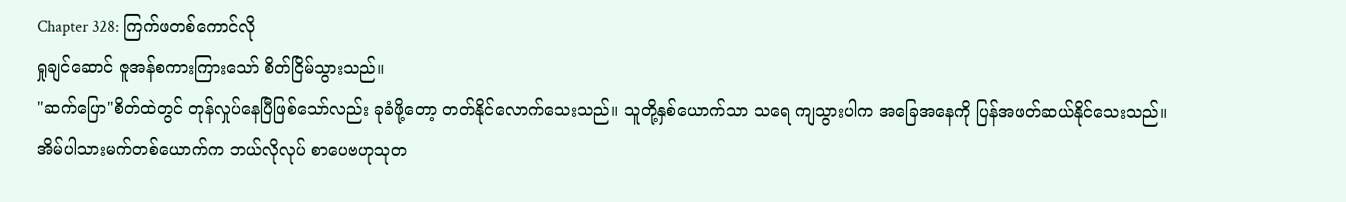Chapter 328: ကြက်ဖတစ်ကောင်လို
ရှုချင်ဆောင် ဇူအန်စကားကြားသော် စိတ်ငြိမ်သွားသည်။
"ဆက်ပြော"စိတ်ထဲတွင် တုန်လှုပ်နေပြီဖြစ်သော်လည်း ခုခံဖို့တော့ တတ်နိုင်လောက်သေးသည်။ သူတို့နှစ်ယောက်သာ သရေ ကျသွားပါက အခြေအနေကို ပြန်အဖတ်ဆယ်နိုင်သေးသည်။
အိမ်ပါသားမက်တစ်ယောက်က ဘယ်လိုလုပ် စာပေဗဟုသုတ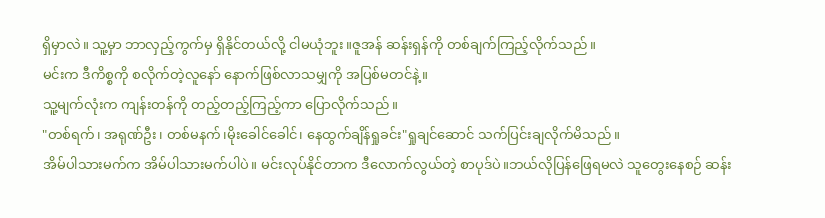ရှိမှာလဲ။ သူ့မှာ ဘာလှည့်ကွက်မှ ရှိနိုင်တယ်လို့ ငါမယုံဘူး။ဇူအန် ဆန်းရှန်ကို တစ်ချက်ကြည့်လိုက်သည်။
မင်းက ဒီကိစ္စကို စလိုက်တဲ့လူနော် နောက်ဖြစ်လာသမျှကို အပြစ်မတင်နဲ့။
သူ့မျက်လုံးက ကျန်းတန်ကို တည့်တည့်ကြည့်ကာ ပြောလိုက်သည်။
"တစ်ရက်၊ အရုဏ်ဦး၊ တစ်မနက်၊မိုးခေါင်ခေါင်၊ နေထွက်ချိန်ရှုခင်း"ရှုချင်ဆောင် သက်ပြင်းချလိုက်မိသည်။
အိမ်ပါသားမက်က အိမ်ပါသားမက်ပါပဲ။ မင်းလုပ်နိုင်တာက ဒီလောက်လွယ်တဲ့ စာပုဒ်ပဲ။ဘယ်လိုပြန်ဖြေရမလဲ သူတွေးနေစဉ် ဆန်း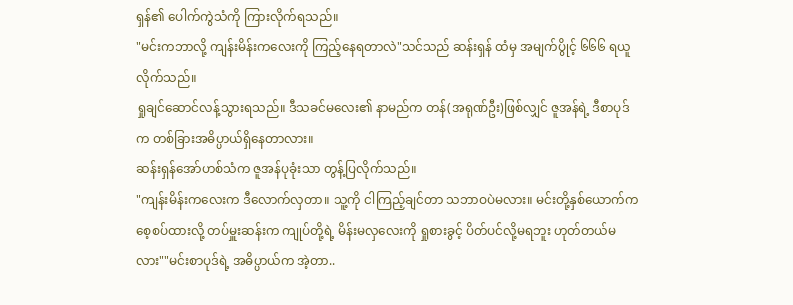ရှန်၏ ပေါက်ကွဲသံကို ကြားလိုက်ရသည်။
"မင်းကဘာလို့ ကျန်းမိန်းကလေးကို ကြည့်နေရတာလဲ"သင်သည် ဆန်းရှန် ထံမှ အမျက်ပွိုင့် ၆၆၆ ရယူလိုက်သည်။
ရှုချင်ဆောင်လန့်သွားရသည်။ ဒီသခင်မလေး၏ နာမည်က တန်(အရုဏ်ဦး)ဖြစ်လျှင် ဇူအန်ရဲ့ ဒီစာပုဒ်က တစ်ခြားအဓိပ္ပာယ်ရှိနေတာလား။
ဆန်းရှန်အော်ဟစ်သံက ဇူအန်ပုခုံးသာ တွန့်ပြလိုက်သည်။
"ကျန်းမိန်းကလေးက ဒီလောက်လှတာ။ သူ့ကို ငါကြည့်ချင်တာ သဘာဝပဲမလား။ မင်းတို့နှစ်ယောက်က စေ့စပ်ထားလို့ တပ်မှူးဆန်းက ကျုပ်တို့ရဲ့ မိန်းမလှလေးကို ရှုစားခွင့် ပိတ်ပင်လို့မရဘူး ဟုတ်တယ်မလား""မင်းစာပုဒ်ရဲ့ အဓိပ္ပာယ်က အဲ့တာ..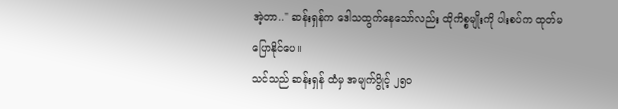အဲ့တာ.." ဆန်းရှန်က ဒေါသထွက်နေသော်လည်း ထိုကိစ္စမျိုးကို ပါးစပ်က ထုတ်မပြောနိုင်ပေ။
သင်သည် ဆန်းရှန် ထံမှ အမျက်ပွိုင့် ၂၅၀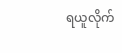ရယူလိုက်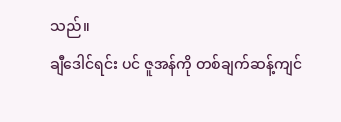သည်။
ချီဒေါင်ရင်း ပင် ဇူအန်ကို တစ်ချက်ဆန့်ကျင်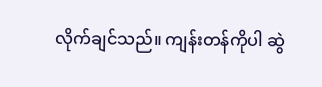လိုက်ချင်သည်။ ကျန်းတန်ကိုပါ ဆွဲ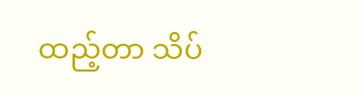ထည့်တာ သိပ်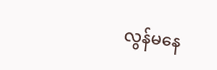လွန်မနေ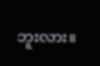ဘူးလား။